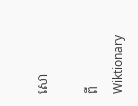សោ

ពីWiktionary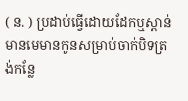( ន. ) ប្រដាប់ធ្វើដោយដែកឬស្ពាន់ មានមេមានកូនសម្រាប់ចាក់បិទត្រង់កន្លែ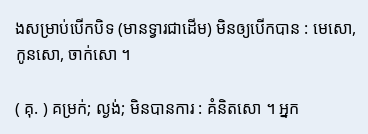ងសម្រាប់បើកបិទ (មានទ្វារជាដើម) មិនឲ្យបើកបាន : មេសោ, កូនសោ, ចាក់សោ ។

( គុ. ) គម្រក់; ល្ងង់; មិនបានការ : គំនិតសោ ។ អ្នក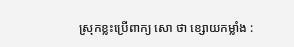ស្រុកខ្លះប្រើពាក្យ សោ ថា ខ្សោយកម្លាំង :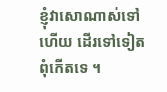ខ្ញុំវាសោណាស់ទៅហើយ ដើរទៅទៀតពុំកើតទេ ។